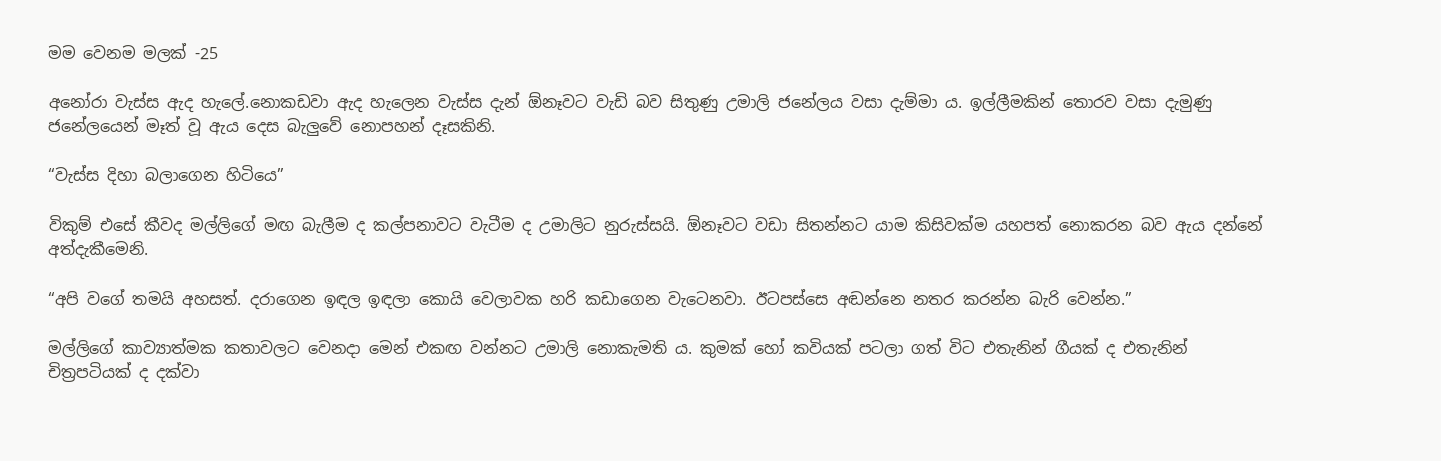මම වෙනම මලක් -25

අනෝරා වැස්ස ඇද හැලේ.නොකඩවා ඇද හැලෙන වැස්ස දැන් ඕනෑවට වැඩි බව සිතුණු උමාලි ජනේලය වසා දැම්මා ය. ඉල්ලීමකින් තොරව වසා දැමුණු ජනේලයෙන් මෑත් වූ ඇය දෙස බැලුවේ නොපහන් දෑසකිනි.

“වැස්ස දිහා බලාගෙන හිටියෙ”

විකුම් එසේ කීවද මල්ලිගේ මඟ බැලීම ද කල්පනාවට වැටීම ද උමාලිට නුරුස්සයි. ඕනෑවට වඩා සිතන්නට යාම කිසිවක්ම යහපත් නොකරන බව ඇය දන්නේ අත්දැකීමෙනි.

“අපි වගේ තමයි අහසත්. දරාගෙන ඉඳල ඉඳලා කොයි වෙලාවක හරි කඩාගෙන වැටෙනවා. ඊටපස්සෙ අඬන්නෙ නතර කරන්න බැරි වෙන්න.”

මල්ලිගේ කාව්‍යාත්මක කතාවලට වෙනදා මෙන් එකඟ වන්නට උමාලි නොකැමති ය. කුමක් හෝ කවියක් පටලා ගත් විට එතැනින් ගීයක් ද එතැනින් චිත්‍රපටියක් ද දක්වා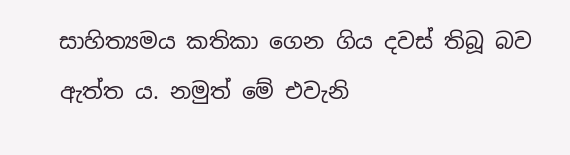සාහිත්‍යමය කතිකා ගෙන ගිය දවස් තිබූ බව ඇත්ත ය. නමුත් මේ එවැනි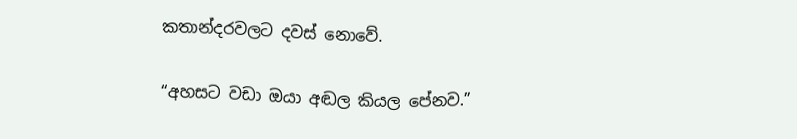කතාන්දරවලට දවස් නොවේ.

“අහසට වඩා ඔයා අඬල කියල පේනව.”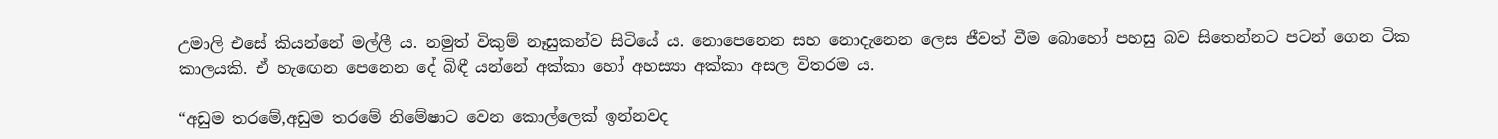උමාලි එසේ කියන්නේ මල්ලී ය. නමුත් විකුම් නෑසුකන්ව සිටියේ ය. නොපෙනෙන සහ නොදැනෙන ලෙස ජීවත් වීම බොහෝ පහසු බව සිතෙන්නට පටන් ගෙන ටික කාලයකි. ඒ හැඟෙන පෙනෙන දේ බිඳී යන්නේ අක්කා හෝ අහස්‍යා අක්කා අසල විතරම ය.

“අඩුම තරමේ,අඩුම තරමේ නිමේෂාට වෙන කොල්ලෙක් ඉන්නවද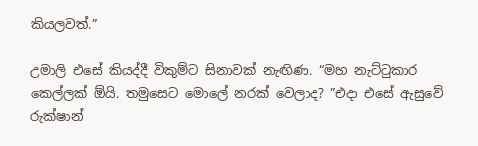කියලවත්.”

උමාලි එසේ කියද්දී විකුම්‍ට සිනාවක් නැඟිණ. “මහ නැට්ටුකාර කෙල්ලක් ඕයි. තමුසෙට මොලේ නරක් වෙලාද? ”එදා එසේ ඇසුවේ රුක්ෂාන්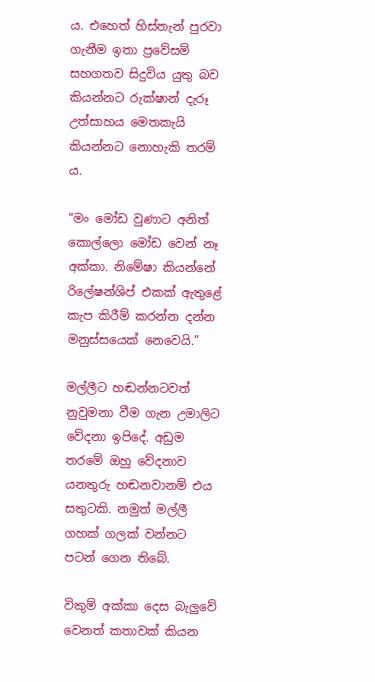ය. එහෙත් හිස්තැන් පුරවා ගැනීම ඉතා ප්‍රවේසම් සහගතව සිදුවිය යුතු බව කියන්නට රුක්ෂාන් දැරූ උත්සාහය මෙතකැයි කියන්නට නොහැකි තරම් ය.

“මං මෝඩ වුණාට අනිත් කොල්ලො මෝඩ වෙන් නෑ අක්කා. නිමේෂා කියන්නේ රිලේෂන්ශිප් එකක් ඇතුළේ කැප කිරීම් කරන්න දන්න මනුස්සයෙක් නෙවෙයි.”

මල්ලීට හඬන්නටවත් නුවුමනා වීම ගැන උමාලිට වේදනා ඉපිදේ. අඩුම තරමේ ඔහු වේදනාව යනතුරු හඬනවානම් එය සතුටකි. නමුත් මල්ලී ගහක් ගලක් වන්නට පටන් ගෙන තිබේ.

විකුම් අක්කා දෙස බැලුවේ වෙනත් කතාවක් කියන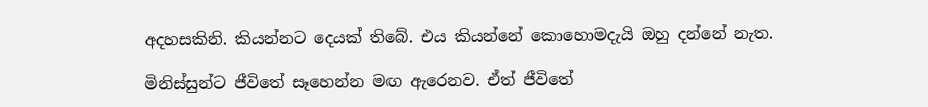අදහසකිනි. කියන්නට දෙයක් තිබේ. එය කියන්නේ කොහොමදැයි ඔහු දන්නේ නැත.

මිනිස්සුන්ට ජීවිතේ සෑහෙන්න මඟ ඇරෙනව. ඒත් ජීවිතේ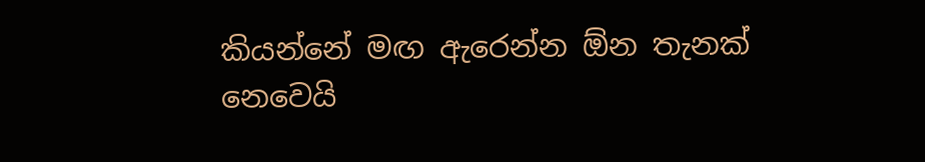කියන්නේ මඟ ඇරෙන්න ඕන තැනක් නෙවෙයි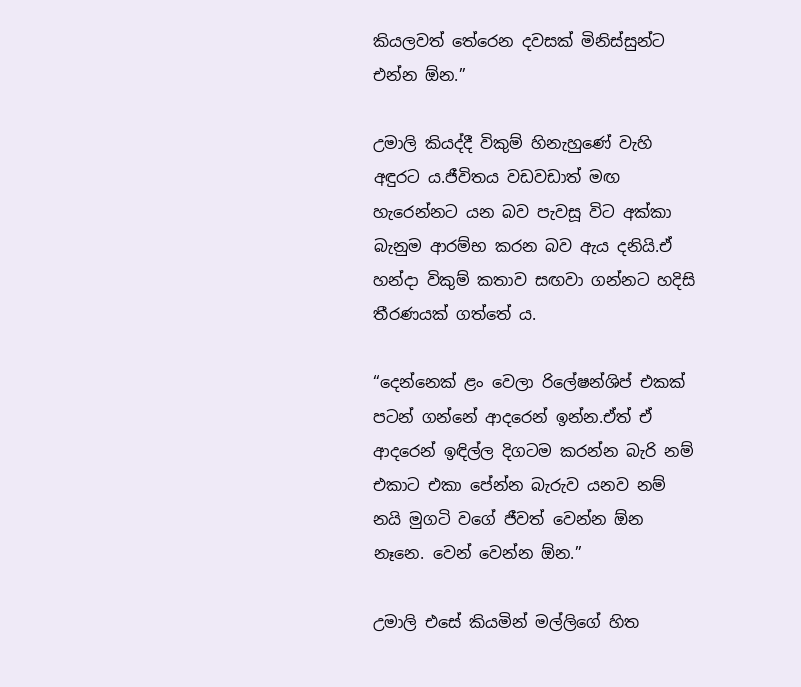කියලවත් තේරෙන දවසක් මිනිස්සුන්ට එන්න ඕන.”

උමාලි කියද්දී විකුම් හිනැහුණේ වැහි අඳුරට ය.ජීවිතය වඩවඩාත් මඟ හැරෙන්නට යන බව පැවසූ විට අක්කා බැනුම ආරම්භ කරන බව ඇය දනියි.ඒ හන්දා විකුම් කතාව සඟවා ගන්නට හදිසි තීරණයක් ගත්තේ ය.

“දෙන්නෙක් ළං වෙලා රිලේෂන්ශිප් එකක් පටන් ගන්නේ ආදරෙන් ඉන්න.ඒත් ඒ ආදරෙන් ඉඳිල්ල දිගටම කරන්න බැරි නම් එකාට එකා පේන්න බැරුව යනව නම් නයි මුගටි වගේ ජීවත් වෙන්න ඕන නෑනෙ. වෙන් වෙන්න ඕන.”

උමාලි එසේ කියමින් මල්ලිගේ හිත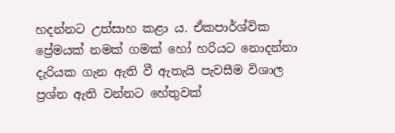හදන්නට උත්සාහ කළා ය. ඒකපාර්ශ්වික ප්‍රේමයක් නමක් ගමක් හෝ හරියට නොදන්නා දැරියක ගැන ඇති වී ඇතැයි පැවසීම විශාල ප්‍රශ්න ඇති වන්නට හේතුවක්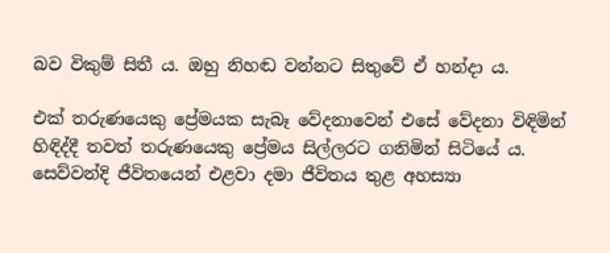බව විකුම් සිතී ය. ඔහු නිහඬ වන්නට සිතුවේ ඒ හන්දා ය.

එක් තරුණයෙකු ප්‍රේමයක සැබෑ වේදනාවෙන් එසේ වේදනා විඳිමින් හිඳිද්දී තවත් තරුණයෙකු ප්‍රේමය සිල්ලරට ගනිමින් සිටියේ ය. සෙව්වන්දි ජීවිතයෙන් එළවා දමා ජීවිතය තුළ අහස්‍යා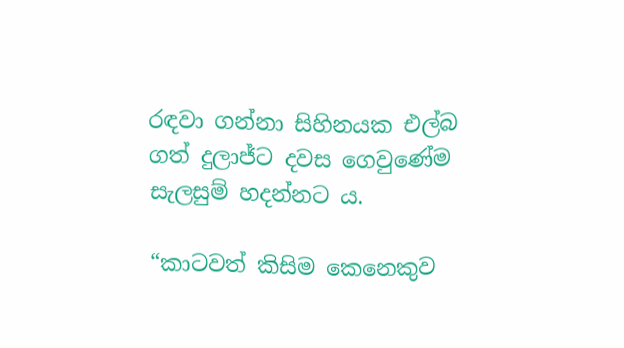රඳවා ගන්නා සිහිනයක එල්බ ගත් දුලාජ්ට දවස ගෙවුණේම සැලසුම් හදන්නට ය.

“කාටවත් කිසිම කෙනෙකුව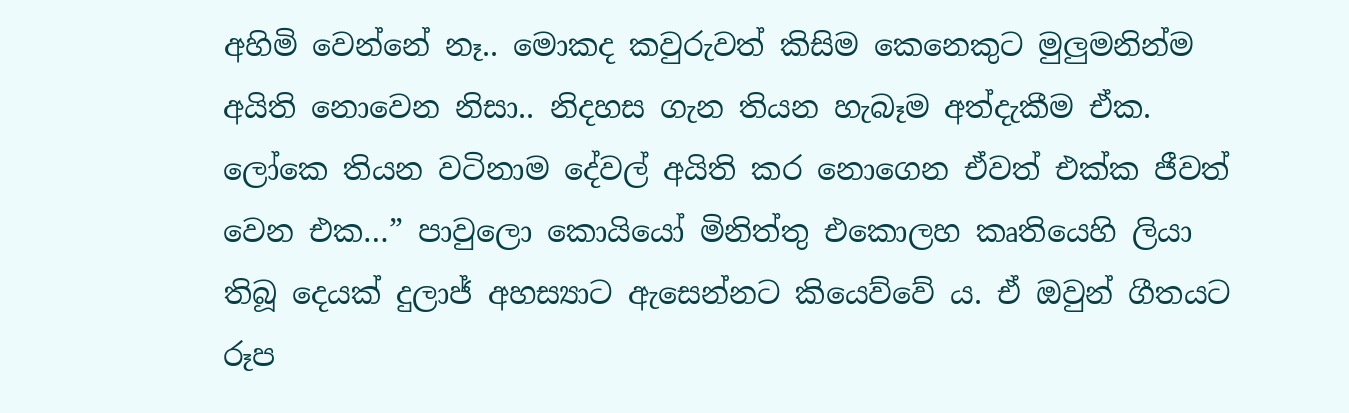අහිමි වෙන්නේ නෑ.. මොකද කවුරුවත් කිසිම කෙනෙකුට මුලුමනින්ම අයිති නොවෙන නිසා.. නිදහස ගැන තියන හැබෑම අත්දැකීම ඒක. ලෝකෙ තියන වටිනාම දේවල් අයිති කර නොගෙන ඒවත් එක්ක ජීවත් වෙන එක…” පාවුලො කොයියෝ මිනිත්තු එකොලහ කෘතියෙහි ලියා තිබූ දෙයක් දුලාජ් අහස්‍යාට ඇසෙන්නට කියෙව්වේ ය. ඒ ඔවුන් ගීතයට රූප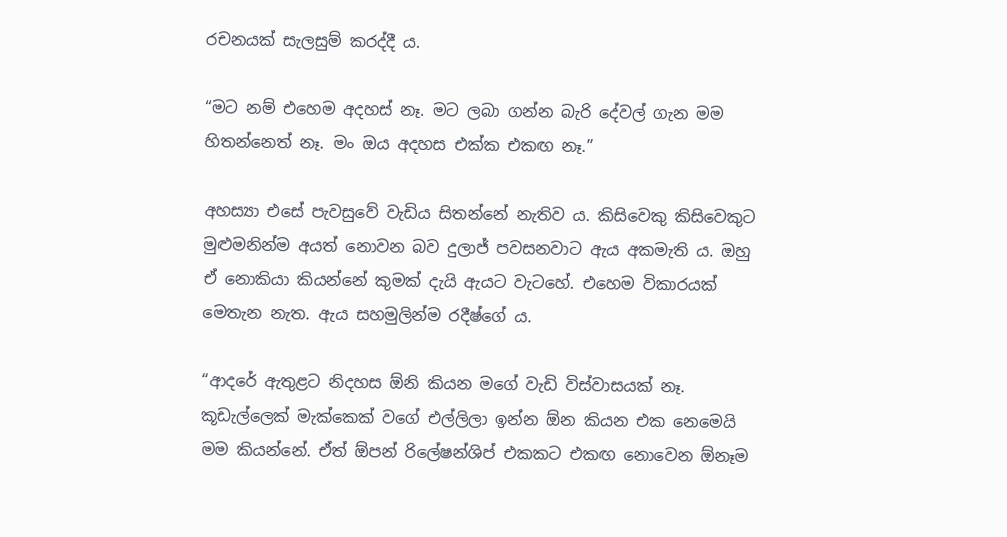රචනයක් සැලසුම් කරද්දී ය.

“මට නම් එහෙම අදහස් නෑ. මට ලබා ගන්න බැරි දේවල් ගැන මම හිතන්නෙත් නෑ. මං ඔය අදහස එක්ක එකඟ නෑ.”

අහස්‍යා එසේ පැවසුවේ වැඩිය සිතන්නේ නැතිව ය. කිසිවෙකු කිසිවෙකුට මුළුමනින්ම අයත් නොවන බව දුලාජ් පවසනවාට ඇය අකමැති ය. ඔහු ඒ නොකියා කියන්නේ කුමක් දැයි ඇයට වැටහේ. එහෙම විකාරයක් මෙතැන නැත. ඇය සහමුලින්ම රදීෂ්ගේ ය.

“ආදරේ ඇතුළට නිදහස ඕනි කියන මගේ වැඩි විස්වාසයක් නෑ. කූඩැල්ලෙක් මැක්කෙක් වගේ එල්ලිලා ඉන්න ඕන කියන එක නෙමෙයි මම කියන්නේ. ඒත් ඕපන් රිලේෂන්ශිප් එකකට එකඟ නොවෙන ඕනෑම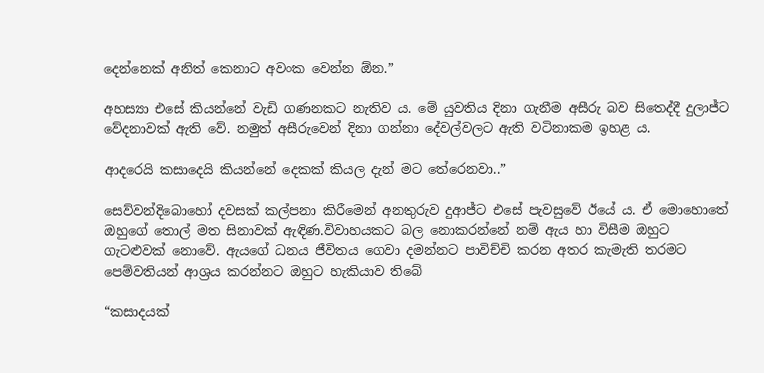දෙන්නෙක් අනිත් කෙනාට අවංක වෙන්න ඕන.”

අහස්‍යා එසේ කියන්නේ වැඩි ගණනකට නැතිව ය. මේ යුවතිය දිනා ගැනීම අසීරු බව සිතෙද්දී දුලාජ්ට වේදනාවක් ඇති වේ. නමුත් අසීරුවෙන් දිනා ගන්නා දේවල්වලට ඇති වටිනාකම ඉහළ ය.

ආදරෙයි කසාදෙයි කියන්නේ දෙකක් කියල දැන් මට තේරෙනවා..”

සෙව්වන්දිබොහෝ දවසක් කල්පනා කිරීමෙන් අනතුරුව දුආජ්ට එසේ පැවසුවේ ඊයේ ය. ඒ මොහොතේ ඔහුගේ තොල් මත සිනාවක් ඇඳිණ.විවාහයකට බල නොකරන්නේ නම් ඇය හා විසීම ඔහුට ගැටළුවක් නොවේ. ඇයගේ ධනය ජීවිතය ගෙවා දමන්නට පාවිච්චි කරන අතර කැමැති තරමට පෙම්වතියන් ආශ්‍රය කරන්නට ඔහුට හැකියාව තිබේ

“කසාදයක්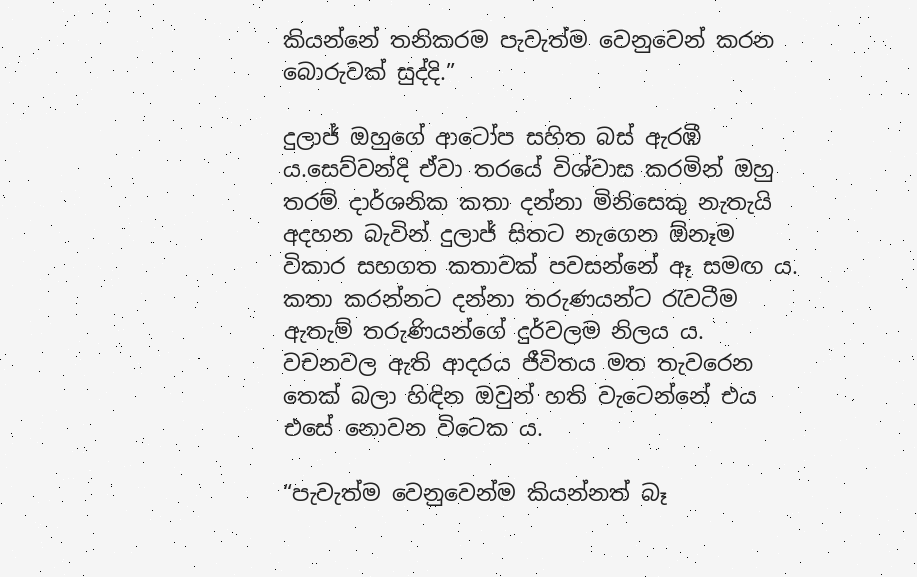කියන්නේ තනිකරම පැවැත්ම වෙනුවෙන් කරන බොරුවක් සුද්දි.”

දුලාජ් ඔහුගේ ආටෝප සහිත බස් ඇරඹී ය.සෙව්වන්දි ඒවා තරයේ විශ්වාස කරමින් ඔහු තරම් දාර්ශනික කතා දන්නා මිනිසෙකු නැතැයි අදහන බැවින් දුලාජ් සිතට නැගෙන ඕනෑම විකාර සහගත කතාවක් පවසන්නේ ඈ සමඟ ය. කතා කරන්නට දන්නා තරුණයන්ට රැවටීම ඇතැම් තරුණියන්ගේ දුර්වලම නිලය ය. වචනවල ඇති ආදරය ජීවිතය මත තැවරෙන තෙක් බලා හිඳින ඔවුන් හති වැටෙන්නේ එය එසේ නොවන විටෙක ය.

“පැවැත්ම වෙනුවෙන්ම කියන්නත් බෑ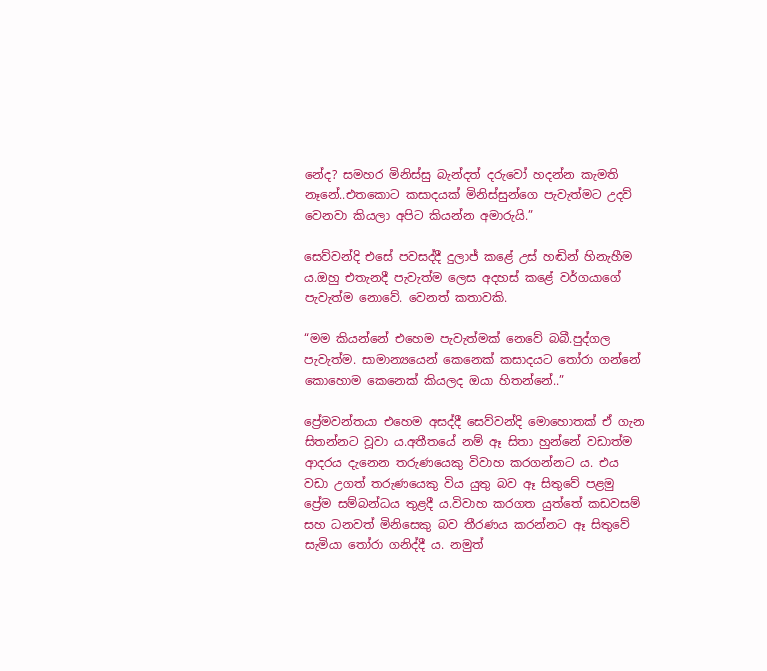නේද? සමහර මිනිස්සු බැන්දත් දරුවෝ හදන්න කැමති නෑනේ..එතකොට කසාදයක් මිනිස්සුන්ගෙ පැවැත්මට උදව් වෙනවා කියලා අපිට කියන්න අමාරුයි.”

සෙව්වන්දි එසේ පවසද්දී දුලාජ් කළේ උස් හඬින් හිනැහීම ය.ඔහු එතැනදී පැවැත්ම ලෙස අදහස් කළේ වර්ගයාගේ පැවැත්ම නොවේ. වෙනත් කතාවකි.

“මම කියන්නේ එහෙම පැවැත්මක් නෙවේ බබී.පුද්ගල පැවැත්ම. සාමාන්‍යයෙන් කෙනෙක් කසාදයට තෝරා ගන්නේ කොහොම කෙනෙක් කියලද ඔයා හිතන්නේ..”

ප්‍රේමවන්තයා එහෙම අසද්දී සෙව්වන්දි මොහොතක් ඒ ගැන සිතන්නට වූවා ය.අතීතයේ නම් ඈ සිතා හුන්නේ වඩාත්ම ආදරය දැනෙන තරුණයෙකු විවාහ කරගන්නට ය. එය වඩා උගත් තරුණයෙකු විය යුතු බව ඈ සිතුවේ පළමු ප්‍රේම සම්බන්ධය තුළදී ය.විවාහ කරගත යුත්තේ කඩවසම් සහ ධනවත් මිනිසෙකු බව තීරණය කරන්නට ඈ සිතුවේ සැමියා තෝරා ගනිද්දී ය. නමුත්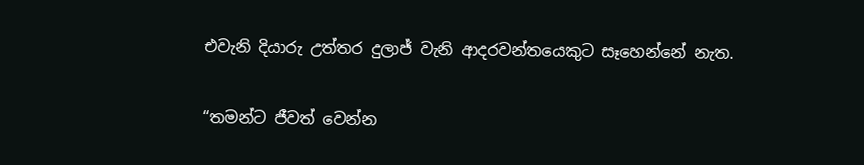එවැනි දියාරු උත්තර දුලාජ් වැනි ආදරවන්තයෙකුට සෑහෙන්නේ නැත.

“තමන්ට ජීවත් වෙන්න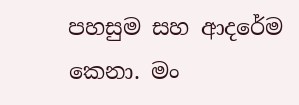පහසුම සහ ආදරේම කෙනා. මං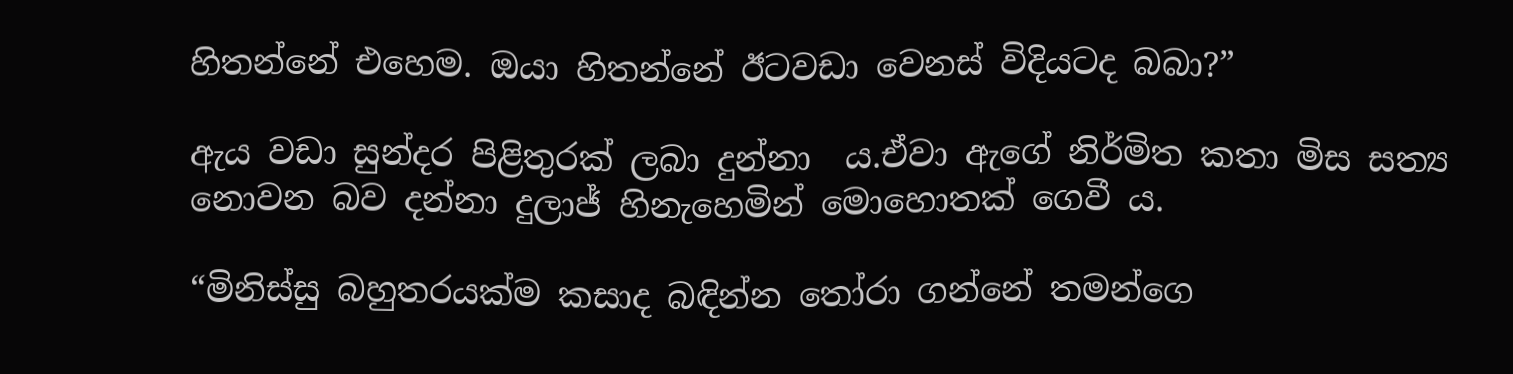හිතන්නේ එහෙම. ඔයා හිතන්නේ ඊටවඩා වෙනස් විදියටද බබා?”

ඇය වඩා සුන්දර පිළිතුරක් ලබා දුන්නා  ය.ඒවා ඇගේ නිර්මිත කතා මිස සත්‍ය නොවන බව දන්නා දුලාජ් හිනැහෙමින් මොහොතක් ගෙවී ය.

“මිනිස්සු බහුතරයක්ම කසාද බඳින්න තෝරා ගන්නේ තමන්ගෙ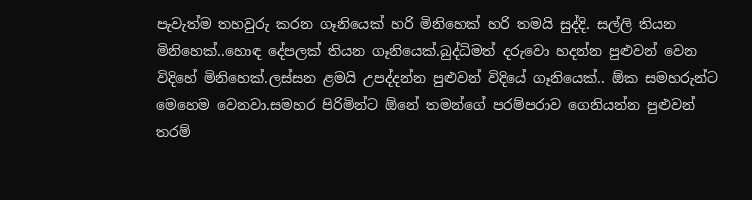පැවැත්ම තහවුරු කරන ගෑනියෙක් හරි මිනිහෙක් හරි තමයි සුද්දි. සල්ලි තියන මිනිහෙක්..හොඳ දේපලක් තියන ගෑනියෙක්.බුද්ධිමත් දරුවො හදන්න පුළුවන් වෙන විදිහේ මිනිහෙක්.ලස්සන ළමයි උපද්දන්න පුළුවන් විදියේ ගෑනියෙක්.. ඕක සමහරුන්ට මෙහෙම වෙනවා.සමහර පිරිමින්ට ඕනේ තමන්ගේ පරම්පරාව ගෙනියන්න පුළුවන් තරම්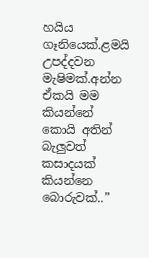හයිය ගෑනියෙක්.ළමයි උපද්දවන මැෂිමක්.අන්න ඒකයි මම කියන්නේ කොයි අතින් බැලුවත් කසාදයක් කියන්නෙ බොරුවක්..”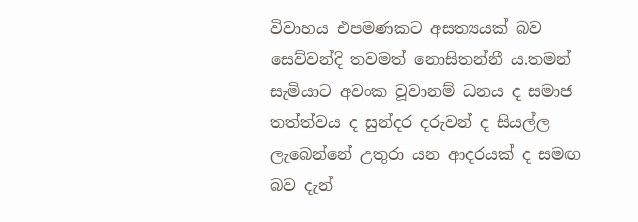විවාහය එපමණකට අසත්‍යයක් බව සෙව්වන්දි තවමත් නොසිතන්නී ය.තමන් සැමියාට අවංක වූවානම් ධනය ද සමාජ තත්ත්වය ද සුන්දර දරුවන් ද සියල්ල ලැබෙන්නේ උතුරා යන ආදරයක් ද සමඟ බව දැන්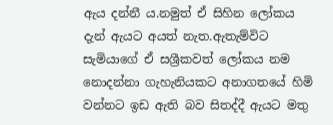ඇය දන්නී ය.නමුත් ඒ සිහින ලෝකය දැන් ඇයට අයත් නැත.ඇතැම්විට සැමියාගේ ඒ සශ්‍රීකවත් ලෝකය නම නොදන්නා ගැහැනියකට අනාගතයේ හිමි වන්නට ඉඩ ඇති බව සිතද්දී ඇයට මතු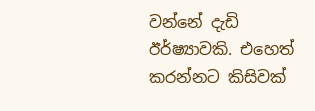වන්නේ දැඩි ඊර්ෂ්‍යාවකි. එහෙත් කරන්නට කිසිවක්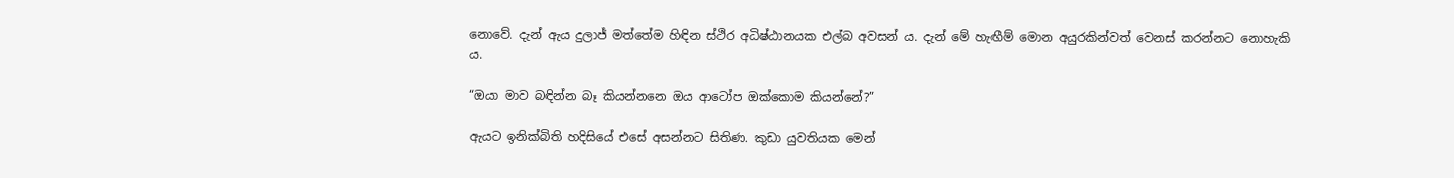නොවේ. දැන් ඇය දුලාජ් මත්තේම හිඳින ස්ථිර අධිෂ්ඨානයක එල්බ අවසන් ය. දැන් මේ හැඟීම් මොන අයුරකින්වත් වෙනස් කරන්නට නොහැකි ය.

“ඔයා මාව බඳින්න බෑ කියන්නනෙ ඔය ආටෝප ඔක්කොම කියන්නේ?”

ඇයට ඉනික්බිති හදිසියේ එසේ අසන්නට සිතිණ. කුඩා යුවතියක මෙන්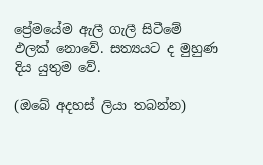ප්‍රේමයේම ඇලී ගැලී සිටීමේ ඵලක් නොවේ. සත්‍යයට ද මුහුණ දිය යුතුම වේ.

(ඔබේ අදහස් ලියා තබන්න)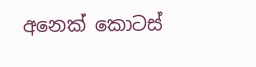අනෙක් කොටස්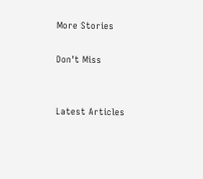More Stories

Don't Miss


Latest Articles